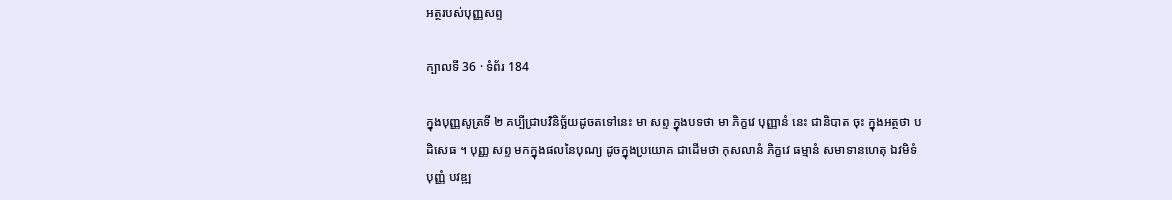អត្ថរបស់បុញ្ញសព្ទ

ក្បាលទី 36 · ទំព័រ 184

ក្នុងបុញ្ញសូត្រទី ២ គប្បីជ្រាបវិនិច្ឆ័យដូចតទៅនេះ មា សព្ទ ក្នុងបទថា មា ភិក្ខវេ បុញ្ញានំ នេះ ជានិបាត ចុះ ក្នុងអត្ថថា បដិសេធ ។ បុញ្ញ សព្ទ មកក្នុងផលនៃបុណ្យ ដូចក្នុងប្រយោគ ជាដើមថា កុសលានំ ភិក្ខវេ ធម្មានំ សមាទានហេតុ ឯវមិទំ បុញ្ញំ បវឌ្ឍ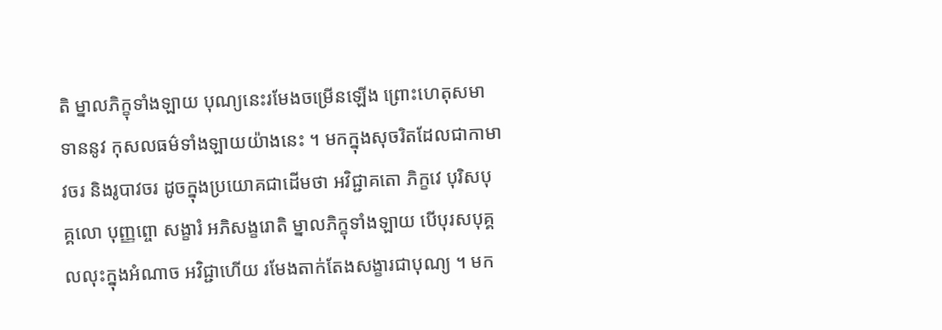តិ ម្នាលភិក្ខុទាំងឡាយ បុណ្យនេះរមែងចម្រើនឡើង ព្រោះហេតុសមាទាននូវ កុសលធម៌ទាំងឡាយយ៉ាងនេះ ។ មកក្នុងសុចរិតដែលជាកាមាវចរ និងរូបាវចរ ដូចក្នុងប្រយោគជាដើមថា អវិជ្ជាគតោ ភិក្ខវេ បុរិសបុគ្គលោ បុញ្ញព្ចោ សង្ខារំ អភិសង្ខរោតិ ម្នាលភិក្ខុទាំងឡាយ បើបុរសបុគ្គលលុះក្នុងអំណាច អវិជ្ជាហើយ រមែងតាក់តែងសង្ខារជាបុណ្យ ។ មក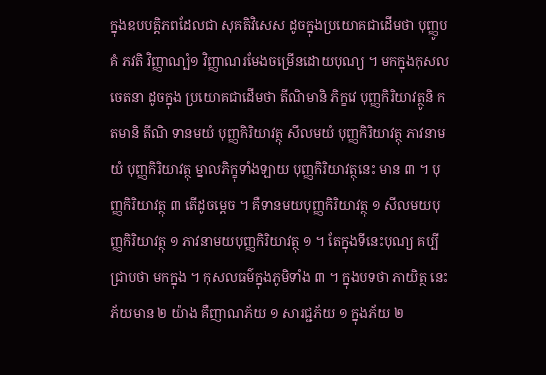ក្នុងឧបបត្តិភពដែលជា សុគតិវិសេស ដូចក្នុងប្រយោគជាដើមថា បុញ្ញូបគំ ភវតិ វិញ្ញាណ្បំ១ វិញ្ញាណរមែងចម្រើនដោយបុណ្យ ។ មកក្នុងកុសលចេតនា ដូចក្នុង ប្រយោគជាដើមថា តីណិមានិ ភិក្ខវេ បុញ្ញកិរិយាវត្ថូនិ កតមានិ តីណិ ទានមយំ បុញ្ញកិរិយាវត្ថុ សីលមយំ បុញ្ញកិរិយាវត្ថុ ភាវនាមយំ បុញ្ញកិរិយាវត្ថុ ម្នាលភិក្ខុទាំងឡាយ បុញ្ញកិរិយាវត្ថុនេះ មាន ៣ ។ បុញ្ញកិរិយាវត្ថុ ៣ តើដូចម្តេច ។ គឺទានមយបុញ្ញកិរិយាវត្ថុ ១ សីលមយបុញ្ញកិរិយាវត្ថុ ១ ភាវនាមយបុញ្ញកិរិយាវត្ថុ ១ ។ តែក្នុងទីនេះបុណ្យ គប្បីជ្រាបថា មកក្នុង ។ កុសលធម៌ក្នុងភូមិទាំង ៣ ។ ក្នុងបទថា ភាយិត្ថ នេះ ភ័យមាន ២ យ៉ាង គឺញាណភ័យ ១ សារជ្ជភ័យ ១ ក្នុងភ័យ ២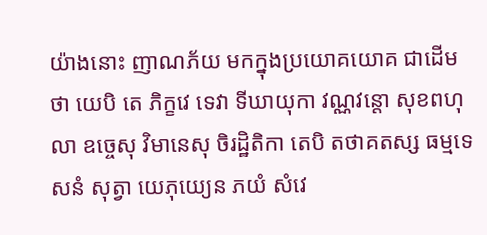យ៉ាងនោះ ញាណភ័យ មកក្នុងប្រយោគយោគ ជាដើមថា យេបិ តេ ភិក្ខវេ ទេវា ទីឃាយុកា វណ្ណវន្តោ សុខពហុលា ឧច្ចេសុ វិមានេសុ ចិរដ្ឋិតិកា តេបិ តថាគតស្ស ធម្មទេសនំ សុត្វា យេភុយ្យេន ភយំ សំវេ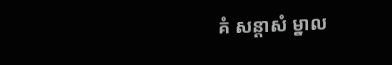គំ សន្តាសំ ម្នាល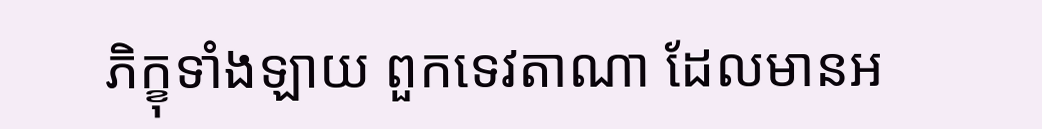ភិក្ខុទាំងឡាយ ពួកទេវតាណា ដែលមានអ